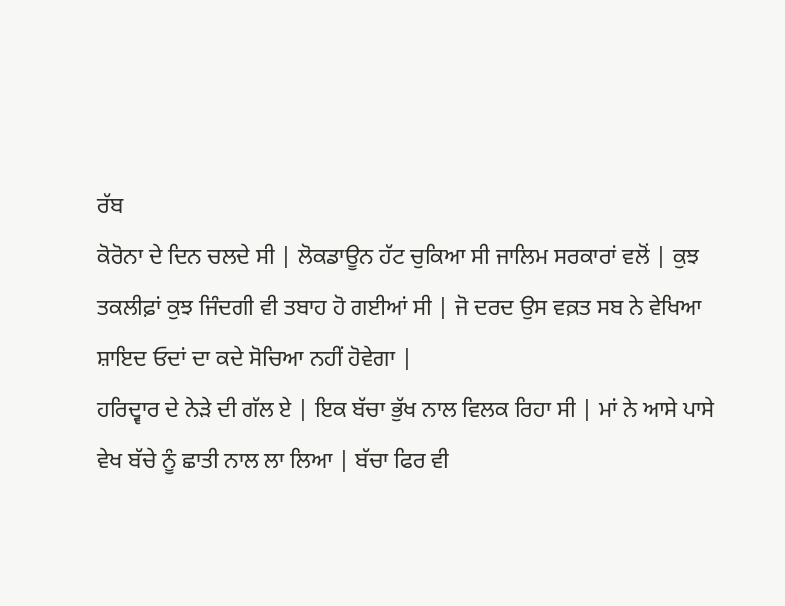ਰੱਬ
ਕੋਰੋਨਾ ਦੇ ਦਿਨ ਚਲਦੇ ਸੀ | ਲੋਕਡਾਊਨ ਹੱਟ ਚੁਕਿਆ ਸੀ ਜਾਲਿਮ ਸਰਕਾਰਾਂ ਵਲੋਂ | ਕੁਝ ਤਕਲੀਫ਼ਾਂ ਕੁਝ ਜਿੰਦਗੀ ਵੀ ਤਬਾਹ ਹੋ ਗਈਆਂ ਸੀ | ਜੋ ਦਰਦ ਉਸ ਵਕ਼ਤ ਸਬ ਨੇ ਵੇਖਿਆ ਸ਼ਾਇਦ ਓਦਾਂ ਦਾ ਕਦੇ ਸੋਚਿਆ ਨਹੀਂ ਹੋਵੇਗਾ |
ਹਰਿਦ੍ਵਾਰ ਦੇ ਨੇੜੇ ਦੀ ਗੱਲ ਏ | ਇਕ ਬੱਚਾ ਭੁੱਖ ਨਾਲ ਵਿਲਕ ਰਿਹਾ ਸੀ | ਮਾਂ ਨੇ ਆਸੇ ਪਾਸੇ ਵੇਖ ਬੱਚੇ ਨੂੰ ਛਾਤੀ ਨਾਲ ਲਾ ਲਿਆ | ਬੱਚਾ ਫਿਰ ਵੀ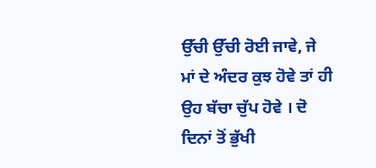ਉੱਚੀ ਉੱਚੀ ਰੋਈ ਜਾਵੇ, ਜੇ ਮਾਂ ਦੇ ਅੰਦਰ ਕੁਝ ਹੋਵੇ ਤਾਂ ਹੀ ਉਹ ਬੱਚਾ ਚੁੱਪ ਹੋਵੇ । ਦੋ ਦਿਨਾਂ ਤੋਂ ਭੁੱਖੀ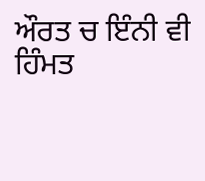ਔਰਤ ਚ ਇੰਨੀ ਵੀ ਹਿੰਮਤ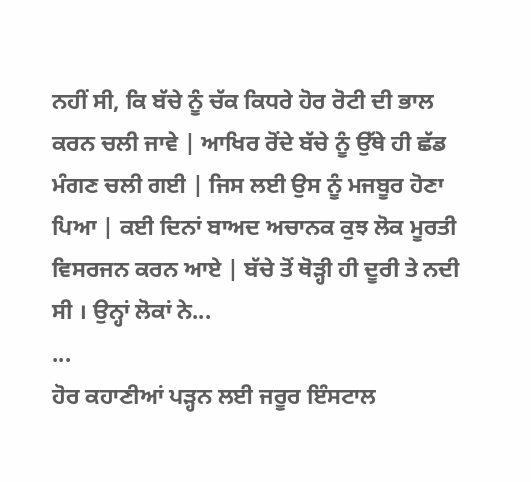ਨਹੀਂ ਸੀ, ਕਿ ਬੱਚੇ ਨੂੰ ਚੱਕ ਕਿਧਰੇ ਹੋਰ ਰੋਟੀ ਦੀ ਭਾਲ ਕਰਨ ਚਲੀ ਜਾਵੇ | ਆਖਿਰ ਰੋਂਦੇ ਬੱਚੇ ਨੂੰ ਉੱਥੇ ਹੀ ਛੱਡ ਮੰਗਣ ਚਲੀ ਗਈ | ਜਿਸ ਲਈ ਉਸ ਨੂੰ ਮਜਬੂਰ ਹੋਣਾ ਪਿਆ | ਕਈ ਦਿਨਾਂ ਬਾਅਦ ਅਚਾਨਕ ਕੁਝ ਲੋਕ ਮੂਰਤੀ ਵਿਸਰਜਨ ਕਰਨ ਆਏ | ਬੱਚੇ ਤੋਂ ਥੋੜ੍ਹੀ ਹੀ ਦੂਰੀ ਤੇ ਨਦੀ ਸੀ । ਉਨ੍ਹਾਂ ਲੋਕਾਂ ਨੇ...
...
ਹੋਰ ਕਹਾਣੀਆਂ ਪੜ੍ਹਨ ਲਈ ਜਰੂਰ ਇੰਸਟਾਲ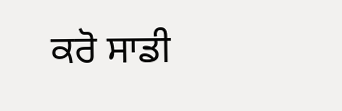ਕਰੋ ਸਾਡੀ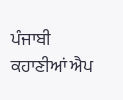ਪੰਜਾਬੀ ਕਹਾਣੀਆਂ ਐਪ